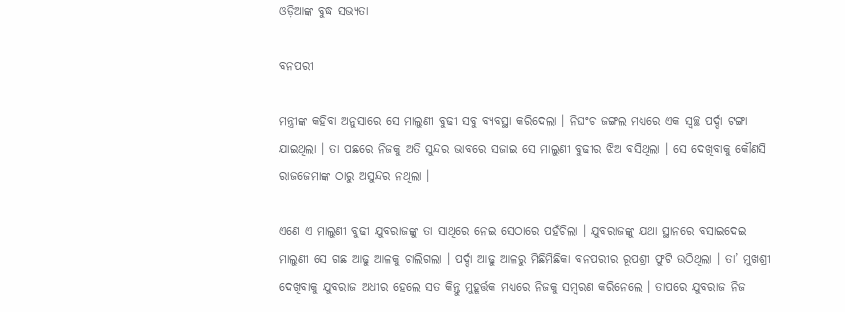ଓଡ଼ିଆଙ୍କ ବୁଦ୍ଧ ସଭ୍ୟତା

ବନପରୀ

ମନ୍ତ୍ରୀଙ୍କ କହିବା ଅନୁସାରେ ସେ ମାଲୁଣୀ ବୁଢୀ ସବୁ ବ୍ୟବସ୍ଥା କରିଦେଲା । ନିଘଂଚ ଜଙ୍ଗଲ ମଧ୍ୟରେ ଏକ ସ୍ୱଚ୍ଛ ପର୍ଦ୍ଦା ଟଙ୍ଗା ଯାଇଥିଲା । ତା ପଛରେ ନିଜକୁ ଅତି ସୁନ୍ଦର ଭାବରେ ସଜାଇ ସେ ମାଲୁଣୀ ବୁଢୀର ଝିଅ ବସିଥିଲା । ସେ ଦେଖିବାକୁ କୌଣସି ରାଜଜେମାଙ୍କ ଠାରୁ ଅସୁନ୍ଦର ନଥିଲା ।

ଏଣେ ଏ ମାଲୁଣୀ ବୁଢୀ ଯୁବରାଜଙ୍କୁ ତା ସାଥିରେ ନେଇ ସେଠାରେ ପହଁଚିଲା । ଯୁବରାଜଙ୍କୁ ଯଥା ସ୍ଥାନରେ ବସାଇଦେଇ ମାଲୁଣୀ ସେ ଗଛ ଆଢୁ ଆଳକୁ ଚାଲିଗଲା । ପର୍ଦ୍ଦା ଆଢୁ ଆଳରୁ ମିଛିମିଛିକା ବନପରୀର ରୂପଶ୍ରୀ ଫୁଟି ଉଠିଥିଲା । ତା’ ମୁଖଶ୍ରୀ ଦେଖିବାକୁ ଯୁବରାଜ ଅଧୀର ହେଲେ ସତ କିନ୍ତୁ ମୁହୂର୍ତ୍ତକ ମଧ୍ୟରେ ନିଜକୁ ସମ୍ବରଣ କରିନେଲେ । ତାପରେ ଯୁବରାଜ ନିଜ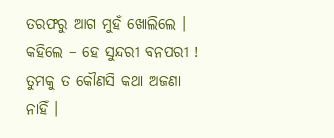ତରଫରୁ ଆଗ ମୁହଁ ଖୋଲିଲେ । କହିଲେ – ହେ ସୁନ୍ଦରୀ ବନପରୀ ! ତୁମକୁ ତ କୌଣସି କଥା ଅଜଣା ନାହିଁ ।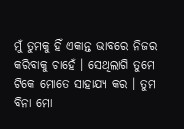ମୁଁ ତୁମକୁ ହିଁ ଏକାନ୍ତ ଭାବରେ ନିଜର କରିବାକୁ ଚାହେଁ । ସେଥିଲାଗି ତୁମେ ଟିକେ ମୋତେ ସାହାଯ୍ୟ କର । ତୁମ ବିନା ମୋ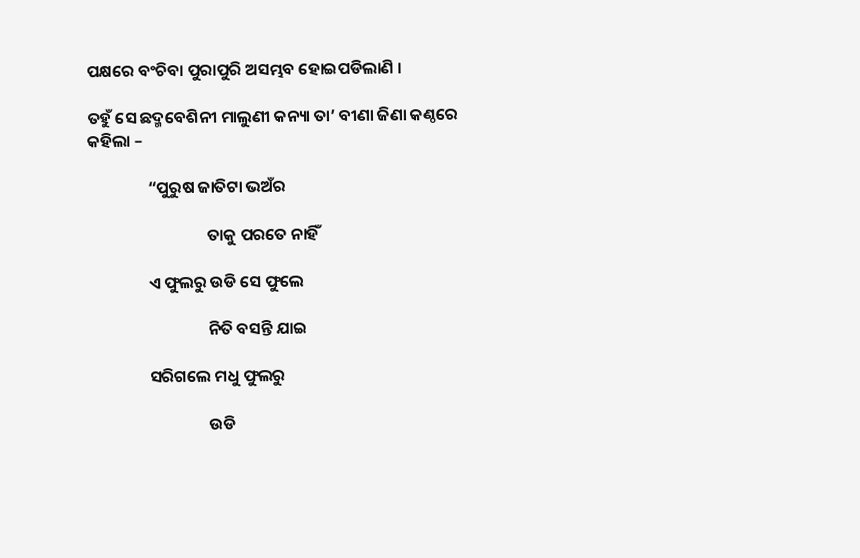ପକ୍ଷରେ ବଂଚିବା ପୁରାପୁରି ଅସମ୍ଭବ ହୋଇପଡିଲାଣି ।

ତହୁଁ ସେ ଛଦ୍ମବେଶିନୀ ମାଲୁଣୀ କନ୍ୟା ତା’ ବୀଣା ଜିଣା କଣ୍ଠରେ କହିଲା –

                “ପୁରୁଷ ଜାତିଟା ଭଅଁର

                                ତାକୁ ପରତେ ନାହିଁ

                ଏ ଫୁଲରୁ ଉଡି ସେ ଫୁଲେ

                                ନିତି ବସନ୍ତି ଯାଇ

                ସରିଗଲେ ମଧୁ ଫୁଲରୁ

                                ଉଡି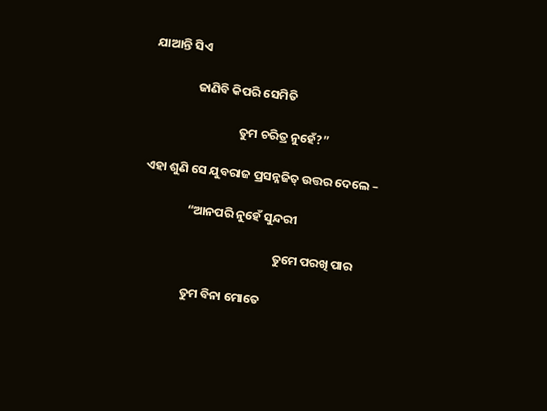ଯାଆନ୍ତି ସିଏ

                ଜାଣିବି କିପରି ସେମିତି

                                ତୁମ ଚରିତ୍ର ନୁହେଁ?”

ଏହା ଶୁଣି ସେ ଯୁବରାଜ ପ୍ରସନ୍ନଜିତ୍ ଉତ୍ତର ଦେଲେ –

                “ଆନପରି ନୁହେଁ ସୁନ୍ଦରୀ

                                                ତୁମେ ପରଖି ପାର

                ତୁମ ବିନା ମୋତେ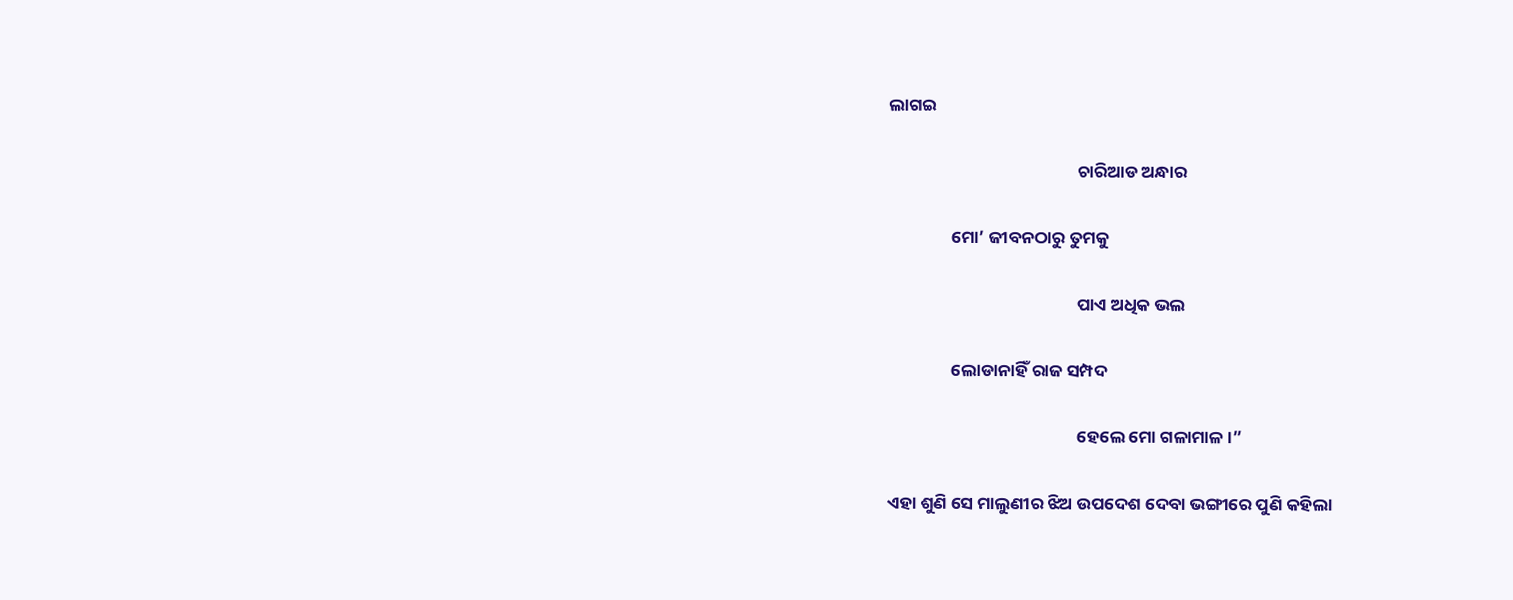ଲାଗଇ

                                                ଚାରିଆଡ ଅନ୍ଧାର

                ମୋ’ ଜୀବନଠାରୁ ତୁମକୁ

                                                ପାଏ ଅଧିକ ଭଲ

                ଲୋଡାନାହିଁ ରାଜ ସମ୍ପଦ

                                                ହେଲେ ମୋ ଗଳାମାଳ ।”

ଏହା ଶୁଣି ସେ ମାଲୁଣୀର ଝିଅ ଉପଦେଶ ଦେବା ଭଙ୍ଗୀରେ ପୁଣି କହିଲା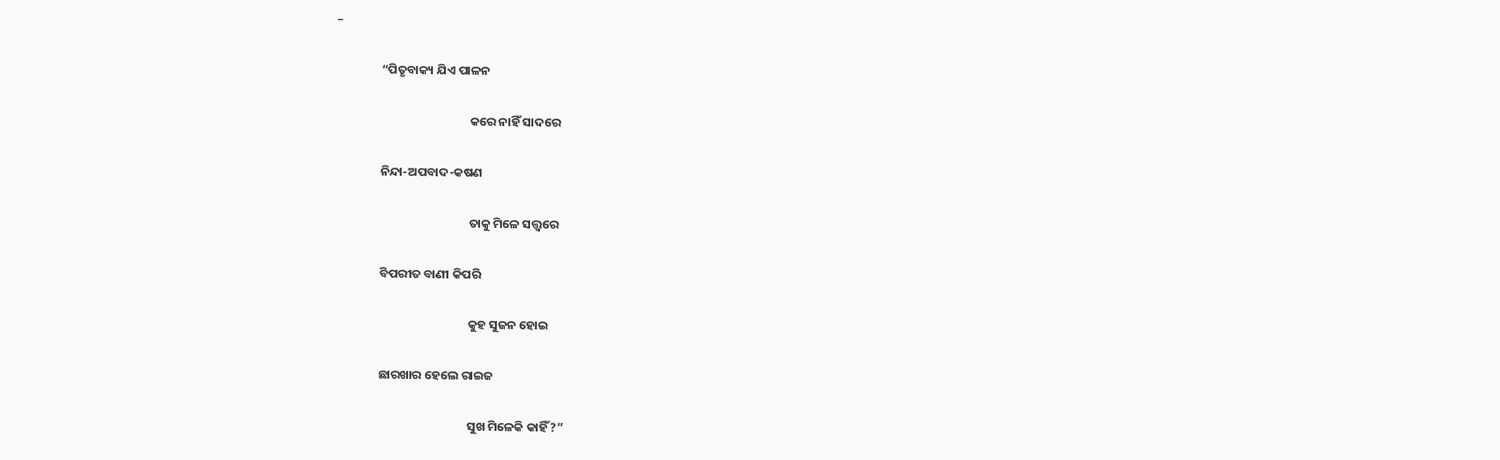–

                “ପିତୃବାକ୍ୟ ଯିଏ ପାଳନ

                                                କରେ ନାହିଁ ସାଦରେ

                ନିନ୍ଦା-ଅପବାଦ-କଷଣ

                                                ତାକୁ ମିଳେ ସତ୍ତ୍ଵରେ

                ବିପରୀତ ବାଣୀ କିପରି

                                                କୁହ ସୁଜନ ହୋଇ

                ଛାରଖାର ହେଲେ ରାଇଜ

                                                ସୁଖ ମିଳେକି କାହିଁ?”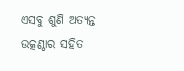ଏସବୁ ଶୁଣି ଅତ୍ୟନ୍ତ ଉତ୍କଣ୍ଠାର ସହିତ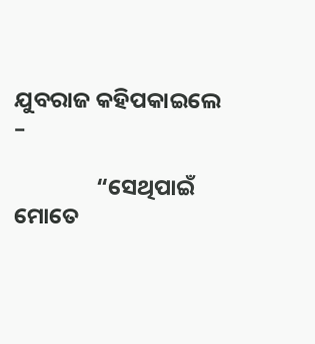ଯୁବରାଜ କହିପକାଇଲେ –

                “ସେଥିପାଇଁ ମୋତେ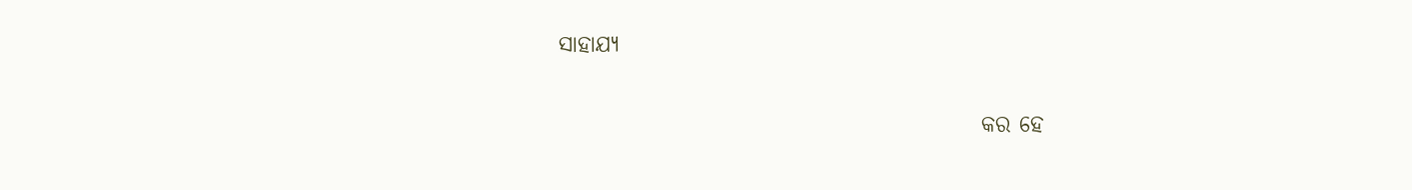ସାହାଯ୍ୟ

                                                କର ହେ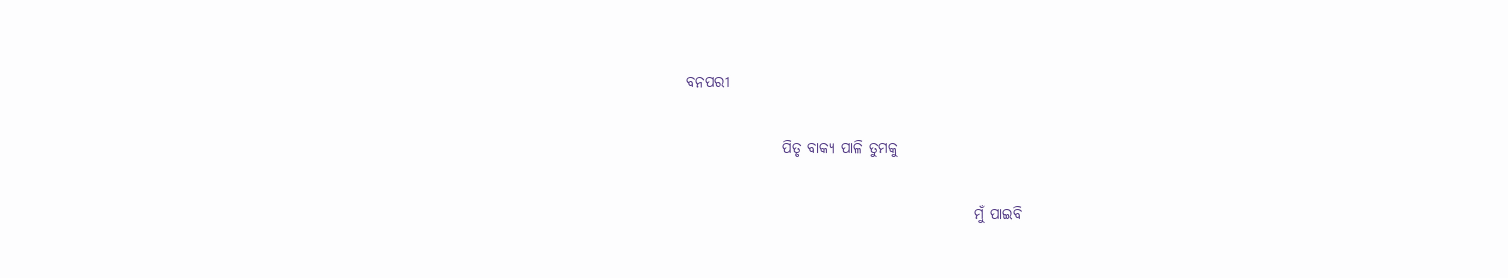ବନପରୀ

                ପିତୃ ବାକ୍ୟ ପାଳି ତୁମକୁ

                                                ମୁଁ ପାଇବି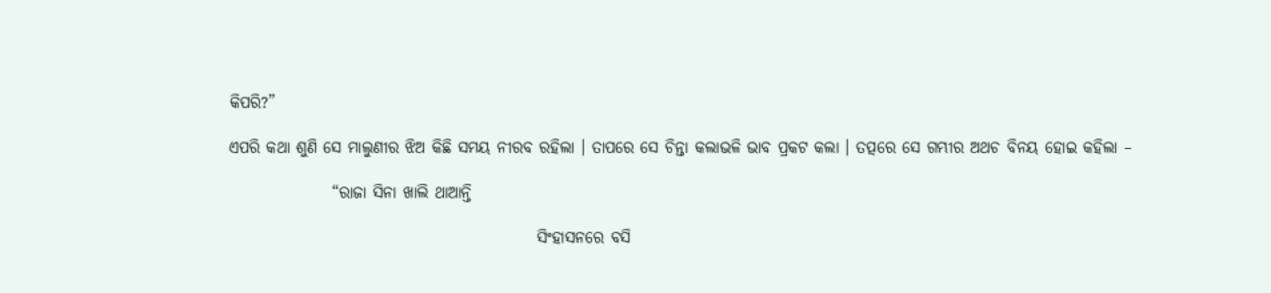କିପରି?”

ଏପରି କଥା ଶୁଣି ସେ ମାଲୁଣୀର ଝିଅ କିଛି ସମୟ ନୀରବ ରହିଲା । ତାପରେ ସେ ଚିନ୍ତା କଲାଭଳି ଭାବ ପ୍ରକଟ କଲା । ତତ୍ପରେ ସେ ଗମ୍ଭୀର ଅଥଚ ବିନୟ ହୋଇ କହିଲା –

                “ରାଜା ସିନା ଖାଲି ଥାଆନ୍ତି

                                                ସିଂହାସନରେ ବସି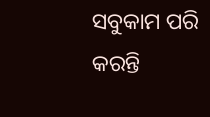ସବୁକାମ ପରି କରନ୍ତି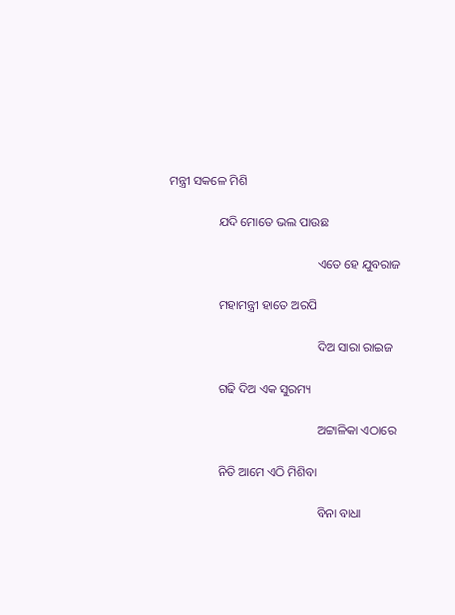ମନ୍ତ୍ରୀ ସକଳେ ମିଶି

                ଯଦି ମୋତେ ଭଲ ପାଉଛ

                                                ଏତେ ହେ ଯୁବରାଜ

                ମହାମନ୍ତ୍ରୀ ହାତେ ଅରପି

                                                ଦିଅ ସାରା ରାଇଜ

                ଗଢି ଦିଅ ଏକ ସୁରମ୍ୟ

                                                ଅଟ୍ଟାଳିକା ଏଠାରେ

                ନିତି ଆମେ ଏଠି ମିଶିବା

                                                ବିନା ବାଧା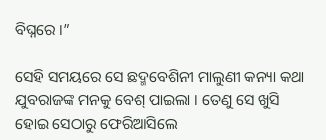ବିଘ୍ନରେ ।”

ସେହି ସମୟରେ ସେ ଛଦ୍ମବେଶିନୀ ମାଲୁଣୀ କନ୍ୟା କଥା ଯୁବରାଜଙ୍କ ମନକୁ ବେଶ୍ ପାଇଲା । ତେଣୁ ସେ ଖୁସି ହୋଇ ସେଠାରୁ ଫେରିଆସିଲେ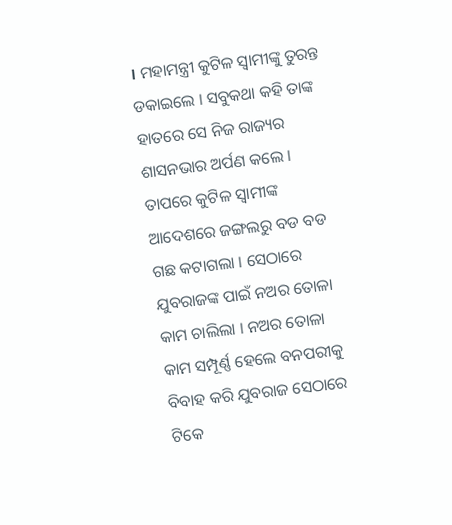। ମହାମନ୍ତ୍ରୀ କୁଟିଳ ସ୍ୱାମୀଙ୍କୁ ତୁରନ୍ତ ଡକାଇଲେ । ସବୁକଥା କହି ତାଙ୍କ ହାତରେ ସେ ନିଜ ରାଜ୍ୟର ଶାସନଭାର ଅର୍ପଣ କଲେ । ତାପରେ କୁଟିଳ ସ୍ୱାମୀଙ୍କ ଆଦେଶରେ ଜଙ୍ଗଲରୁ ବଡ ବଡ ଗଛ କଟାଗଲା । ସେଠାରେ ଯୁବରାଜଙ୍କ ପାଇଁ ନଅର ତୋଳା କାମ ଚାଲିଲା । ନଅର ତୋଳା କାମ ସମ୍ପୂର୍ଣ୍ଣ ହେଲେ ବନପରୀକୁ ବିବାହ କରି ଯୁବରାଜ ସେଠାରେ ଟିକେ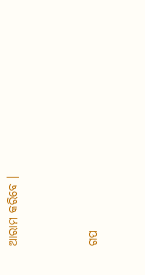ଆରାମ କରିବେ ।


ଗପ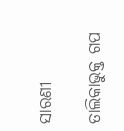ସାରଣୀ

ତାଲିକାଭୁକ୍ତ ଗପ